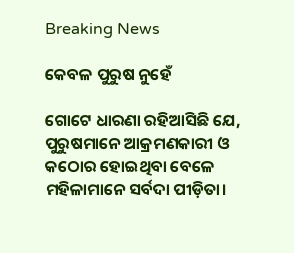Breaking News

କେବଳ ପୁରୁଷ ନୁହେଁ

ଗୋଟେ ଧାରଣା ରହିଆସିଛି ଯେ, ପୁରୁଷମାନେ ଆକ୍ରମଣକାରୀ ଓ କଠୋର ହୋଇଥିବା ବେଳେ ମହିଳାମାନେ ସର୍ବଦା ପୀଡ଼ିତା।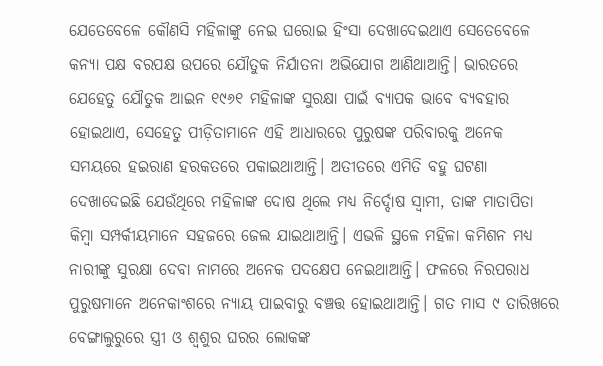ଯେତେବେଳେ କୌଣସି ମହିଳାଙ୍କୁ ନେଇ ଘରୋଇ ହିଂସା ଦେଖାଦେଇଥାଏ ସେତେବେଳେ କନ୍ୟା ପକ୍ଷ ବରପକ୍ଷ ଉପରେ ଯୌତୁକ ନିର୍ଯାତନା ଅଭିଯୋଗ ଆଣିଥାଆନ୍ତି। ଭାରତରେ ଯେହେତୁ ଯୌତୁକ ଆଇନ ୧୯୬୧ ମହିଳାଙ୍କ ସୁରକ୍ଷା ପାଇଁ ବ୍ୟାପକ ଭାବେ ବ୍ୟବହାର ହୋଇଥାଏ, ସେହେତୁ ପୀଡ଼ିତାମାନେ ଏହି ଆଧାରରେ ପୁରୁଷଙ୍କ ପରିବାରକୁ ଅନେକ ସମୟରେ ହଇରାଣ ହରକତରେ ପକାଇଥାଆନ୍ତି। ଅତୀତରେ ଏମିତି ବହୁ ଘଟଣା ଦେଖାଦେଇଛି ଯେଉଁଥିରେ ମହିଳାଙ୍କ ଦୋଷ ଥିଲେ ମଧ୍ୟ ନିର୍ଦ୍ଦୋଷ ସ୍ବାମୀ, ତାଙ୍କ ମାତାପିତା କିମ୍ବା ସମ୍ପର୍କୀୟମାନେ ସହଜରେ ଜେଲ ଯାଇଥାଆନ୍ତି। ଏଭଳି ସ୍ଥଳେ ମହିଳା କମିଶନ ମଧ୍ୟ ନାରୀଙ୍କୁ ସୁରକ୍ଷା ଦେବା ନାମରେ ଅନେକ ପଦକ୍ଷେପ ନେଇଥାଆନ୍ତି। ଫଳରେ ନିରପରାଧ ପୁରୁଷମାନେ ଅନେକାଂଶରେ ନ୍ୟାୟ ପାଇବାରୁ ବଞ୍ଚତ୍ତ ହୋଇଥାଆନ୍ତି। ଗତ ମାସ ୯ ତାରିଖରେ ବେଙ୍ଗାଲୁରୁରେ ସ୍ତ୍ରୀ ଓ ଶ୍ୱଶୁର ଘରର ଲୋକଙ୍କ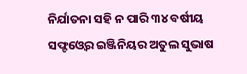ନିର୍ଯାତନା ସହି ନ ପାରି ୩୪ ବର୍ଷୀୟ ସଫ୍ଟଓ୍ବେର ଇଞ୍ଜିନିୟର ଅତୁଲ ସୁଭାଷ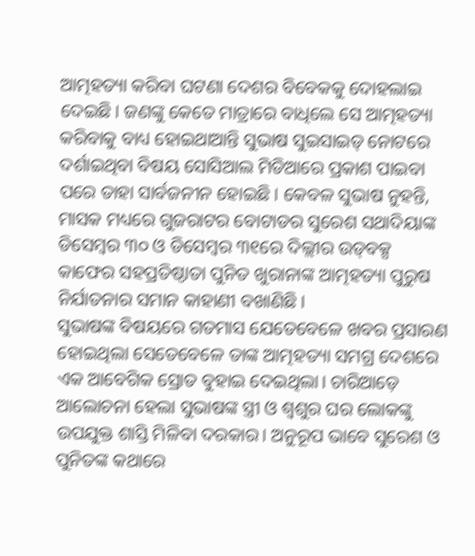ଆତ୍ମହତ୍ୟା କରିବା ଘଟଣା ଦେଶର ବିବେକକୁ ଦୋହଲାଇ ଦେଇଛି। ଜଣଙ୍କୁ କେତେ ମାତ୍ରାରେ ବାଧିଲେ ସେ ଆତ୍ମହତ୍ୟା କରିବାକୁ ବାଧ୍ୟ ହୋଇଥାଆନ୍ତି ସୁଭାଷ ସୁଇସାଇଡ୍‌ ନୋଟରେ ଦର୍ଶାଇଥିବା ବିଷୟ ସୋସିଆଲ ମିଡିଆରେ ପ୍ରକାଶ ପାଇବା ପରେ ତାହା ସାର୍ବଜନୀନ ହୋଇଛି। କେବଳ ସୁଭାଷ ନୁହନ୍ତି, ମାସକ ମଧ୍ୟରେ ଗୁଜରାଟର ବୋଟାଡର ସୁରେଶ ସଥାଦିୟାଙ୍କ ଡିସେମ୍ବର ୩୦ ଓ ଡିସେମ୍ବର ୩୧ରେ ଦିଲ୍ଲୀର ଉଡ୍‌ବକ୍ସ କାଫେର ସହପ୍ରତିଷ୍ଠାତା ପୁନିତ ଖୁରାନାଙ୍କ ଆତ୍ମହତ୍ୟା ପୁରୁଷ ନିର୍ଯାତନାର ସମାନ କାହାଣୀ ବଖାଣିଛି।
ସୁଭାଷଙ୍କ ବିଷୟରେ ଗତମାସ ଯେତେବେଳେ ଖବର ପ୍ରସାରଣ ହୋଇଥିଲା ସେତେବେଳେ ତାଙ୍କ ଆତ୍ମହତ୍ୟା ସମଗ୍ର ଦେଶରେ ଏକ ଆବେଗିକ ସ୍ରୋତ ବୁହାଇ ଦେଇଥିଲା। ଚାରିଆଡ଼େ ଆଲୋଚନା ହେଲା ସୁଭାଷଙ୍କ ସ୍ତ୍ରୀ ଓ ଶ୍ୱଶୁର ଘର ଲୋକଙ୍କୁ ଉପଯୁକ୍ତ ଶାସ୍ତି ମିଳିବା ଦରକାର। ଅନୁରୂପ ଭାବେ ସୁରେଶ ଓ ପୁନିତଙ୍କ କଥାରେ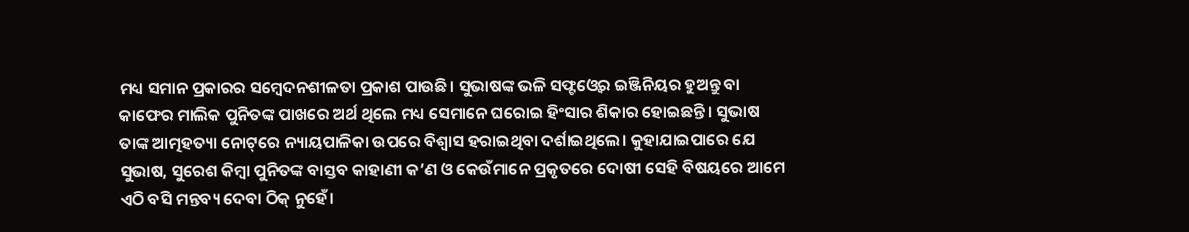ମଧ୍ୟ ସମାନ ପ୍ରକାରର ସମ୍ବେଦନଶୀଳତା ପ୍ରକାଶ ପାଉଛି। ସୁଭାଷଙ୍କ ଭଳି ସଫ୍ଟଓ୍ବେର ଇଞ୍ଜିନିୟର ହୁଅନ୍ତୁ ବା କାଫେର ମାଲିକ ପୁନିତଙ୍କ ପାଖରେ ଅର୍ଥ ଥିଲେ ମଧ୍ୟ ସେମାନେ ଘରୋଇ ହିଂସାର ଶିକାର ହୋଇଛନ୍ତି। ସୁଭାଷ ତାଙ୍କ ଆତ୍ମହତ୍ୟା ନୋଟ୍‌ରେ ନ୍ୟାୟପାଳିକା ଉପରେ ବିଶ୍ୱାସ ହରାଇଥିବା ଦର୍ଶାଇଥିଲେ। କୁହାଯାଇପାରେ ଯେ ସୁଭାଷ, ସୁରେଶ କିମ୍ବା ପୁନିତଙ୍କ ବାସ୍ତବ କାହାଣୀ କ’ଣ ଓ କେଉଁମାନେ ପ୍ରକୃତରେ ଦୋଷୀ ସେହି ବିଷୟରେ ଆମେ ଏଠି ବସି ମନ୍ତବ୍ୟ ଦେବା ଠିକ୍‌ ନୁହେଁ।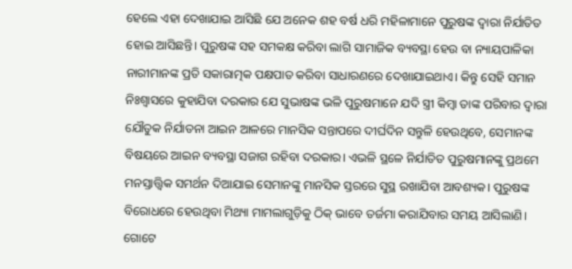ହେଲେ ଏହା ଦେଖାଯାଇ ଆସିଛି ଯେ ଅନେକ ଶହ ବର୍ଷ ଧରି ମହିଳାମାନେ ପୁରୁଷଙ୍କ ଦ୍ୱାରା ନିର୍ଯାତିତ ହୋଇ ଆସିଛନ୍ତି। ପୁରୁଷଙ୍କ ସହ ସମକକ୍ଷ କରିବା ଲାଗି ସାମାଜିକ ବ୍ୟବସ୍ଥା ହେଉ ବା ନ୍ୟାୟପାଳିକା ନାରୀମାନଙ୍କ ପ୍ରତି ସକାରାତ୍ମକ ପକ୍ଷପାତ କରିବା ସାଧାରଣରେ ଦେଖାଯାଇଥାଏ। କିନ୍ତୁ ସେହି ସମାନ ନିଃଶ୍ୱାସରେ କୁହାଯିବା ଦରକାର ଯେ ସୁଭାଷଙ୍କ ଭଳି ପୁରୁଷମାନେ ଯଦି ସ୍ତ୍ରୀ କିମ୍ବା ତାଙ୍କ ପରିବାର ଦ୍ୱାରା ଯୌତୁକ ନିର୍ଯାତନା ଆଇନ ଆଳରେ ମାନସିକ ସନ୍ତାପରେ ଦୀର୍ଘଦିନ ସନ୍ତୁଳି ହେଉଥିବେ, ସେମାନଙ୍କ ବିଷୟରେ ଆଇନ ବ୍ୟବସ୍ଥା ସଜାଗ ରହିବା ଦରକାର। ଏଭଳି ସ୍ଥଳେ ନିର୍ଯାତିତ ପୁରୁଷମାନଙ୍କୁ ପ୍ରଥମେ ମନସ୍ତାତ୍ତ୍ୱିକ ସମର୍ଥନ ଦିଆଯାଇ ସେମାନଙ୍କୁ ମାନସିକ ସ୍ତରରେ ସୁସ୍ଥ ରଖାଯିବା ଆବଶ୍ୟକ। ପୁରୁଷଙ୍କ ବିରୋଧରେ ହେଉଥିବା ମିଥ୍ୟା ମାମଲାଗୁଡ଼ିକୁ ଠିକ୍‌ ଭାବେ ତର୍ଜମା କରାଯିବାର ସମୟ ଆସିଲାଣି। ଗୋଟେ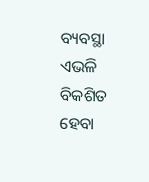ବ୍ୟବସ୍ଥା ଏଭଳି ବିକଶିତ ହେବା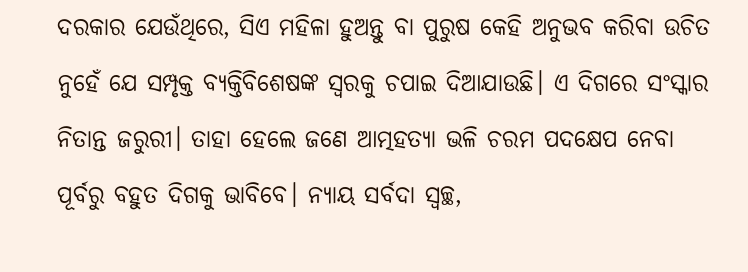ଦରକାର ଯେଉଁଥିରେ, ସିଏ ମହିଳା ହୁଅନ୍ତୁ ବା ପୁରୁଷ କେହି ଅନୁଭବ କରିବା ଉଚିତ ନୁହେଁ ଯେ ସମ୍ପୃକ୍ତ ବ୍ୟକ୍ତିବିଶେଷଙ୍କ ସ୍ବରକୁ ଚପାଇ ଦିଆଯାଉଛି। ଏ ଦିଗରେ ସଂସ୍କାର ନିତାନ୍ତ ଜରୁରୀ। ତାହା ହେଲେ ଜଣେ ଆତ୍ମହତ୍ୟା ଭଳି ଚରମ ପଦକ୍ଷେପ ନେବା ପୂର୍ବରୁ ବହୁତ ଦିଗକୁ ଭାବିବେ। ନ୍ୟାୟ ସର୍ବଦା ସ୍ବଚ୍ଛ,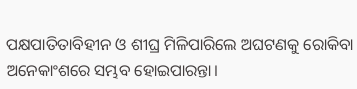ପକ୍ଷପାତିତାବିହୀନ ଓ ଶୀଘ୍ର ମିଳିପାରିଲେ ଅଘଟଣକୁ ରୋକିବା ଅନେକାଂଶରେ ସମ୍ଭବ ହୋଇପାରନ୍ତା।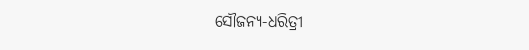ସୌଜନ୍ୟ-ଧରିତ୍ରୀ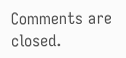Comments are closed.